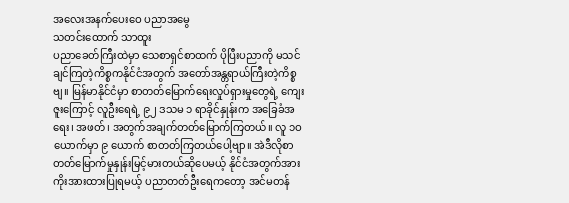အလေးအနက်ပေးဝေ ပညာအမွေ
သတင်းထောက် သာထူး
ပညာခေတ်ကြီးထဲမှာ သေစာရှင်စာထက် ပိုပြီးပညာကို မသင်ချင်ကြတဲ့ကိစ္စကနိုင်ငံအတွက် အတော်အန္တရာယ်ကြီးတဲ့ကိစ္စဗျ။ မြန်မာနိုင်ငံမှာ စာတတ်မြောက်ရေးလှုပ်ရှားမှုတွေရဲ့ ကျေးဇူးကြောင့် လူဦးရေရဲ့ ၉၂ ဒသမ ၁ ရာခိုင်နှုန်းက အခြေခံအရေး၊ အဖတ်၊ အတွက်အချက်တတ်မြောက်ကြတယ်။ လူ ၁ဝ ယောက်မှာ ၉ ယောက် စာတတ်ကြတယ်ပေါ့ဗျာ။ အဲဒီလိုစာတတ်မြောက်မှုနှုန်းမြင့်မားတယ်ဆိုပေမယ့် နိုင်ငံအတွက်အားကိုးအားထားပြုရမယ့် ပညာတတ်ဦးရေကတော့ အင်မတန်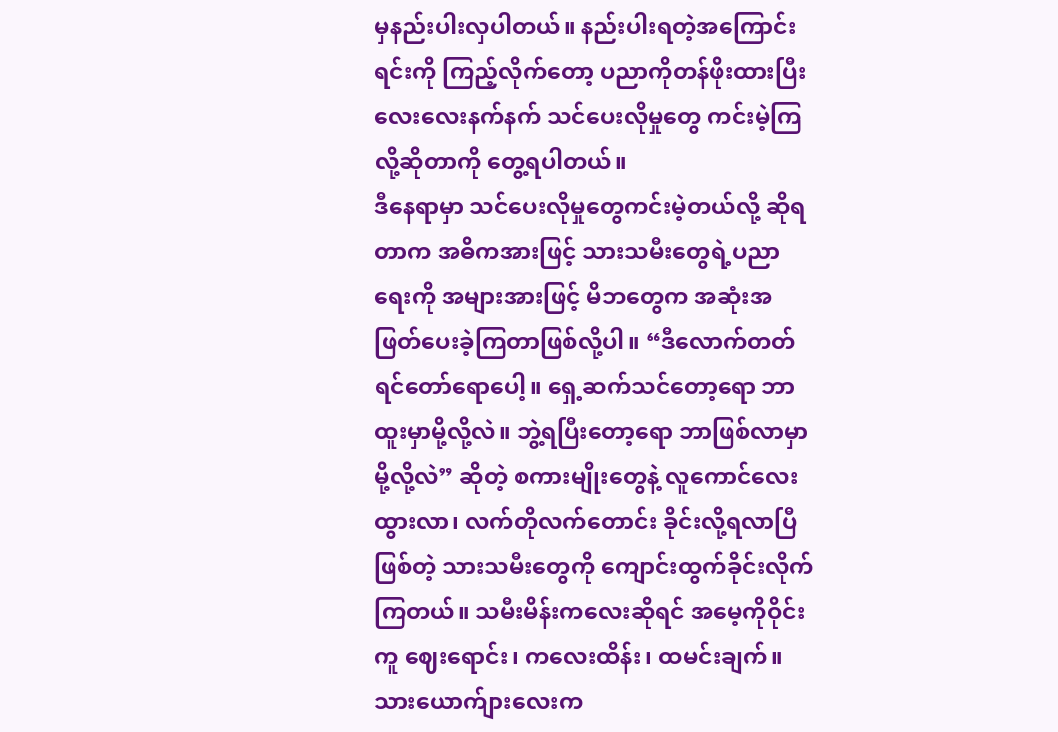မှနည်းပါးလှပါတယ်။ နည်းပါးရတဲ့အကြောင်းရင်းကို ကြည့်လိုက်တော့ ပညာကိုတန်ဖိုးထားပြီး လေးလေးနက်နက် သင်ပေးလိုမှုတွေ ကင်းမဲ့ကြလို့ဆိုတာကို တွေ့ရပါတယ်။
ဒီနေရာမှာ သင်ပေးလိုမှုတွေကင်းမဲ့တယ်လို့ ဆိုရတာက အဓိကအားဖြင့် သားသမီးတွေရဲ့ပညာရေးကို အများအားဖြင့် မိဘတွေက အဆုံးအဖြတ်ပေးခဲ့ကြတာဖြစ်လို့ပါ။ “ဒီလောက်တတ်ရင်တော်ရောပေါ့။ ရှေ့ဆက်သင်တော့ရော ဘာထူးမှာမို့လို့လဲ။ ဘွဲ့ရပြီးတော့ရော ဘာဖြစ်လာမှာမို့လို့လဲ” ဆိုတဲ့ စကားမျိုးတွေနဲ့ လူကောင်လေးထွားလာ၊ လက်တိုလက်တောင်း ခိုင်းလို့ရလာပြီဖြစ်တဲ့ သားသမီးတွေကို ကျောင်းထွက်ခိုင်းလိုက်ကြတယ်။ သမီးမိန်းကလေးဆိုရင် အမေ့ကိုဝိုင်းကူ ဈေးရောင်း၊ ကလေးထိန်း၊ ထမင်းချက်။ သားယောက်ျားလေးက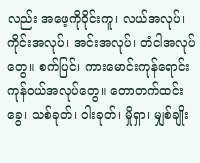လည်း အဖေ့ကိုဝိုင်းကူ၊ လယ်အလုပ်၊ ကိုင်းအလုပ်၊ အင်းအလုပ်၊ တံငါအလုပ်တွေ။ စက်ပြင်၊ ကားမောင်းကုန်ရောင်းကုန်ဝယ်အလုပ်တွေ။ တောတက်ထင်းခွေ၊ သစ်ခုတ်၊ ဝါးခုတ်၊ မှိုရှာ၊ မျှစ်ချိုး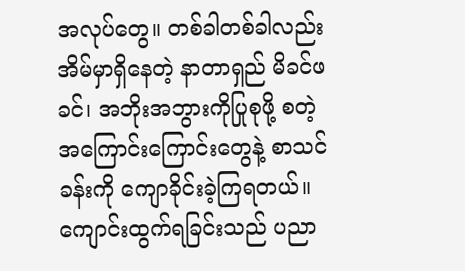အလုပ်တွေ။ တစ်ခါတစ်ခါလည်း အိမ်မှာရှိနေတဲ့ နာတာရှည် မိခင်ဖခင်၊ အဘိုးအဘွားကိုပြုစုဖို့ စတဲ့ အကြောင်းကြောင်းတွေနဲ့ စာသင်ခန်းကို ကျောခိုင်းခဲ့ကြရတယ်။
ကျောင်းထွက်ရခြင်းသည် ပညာ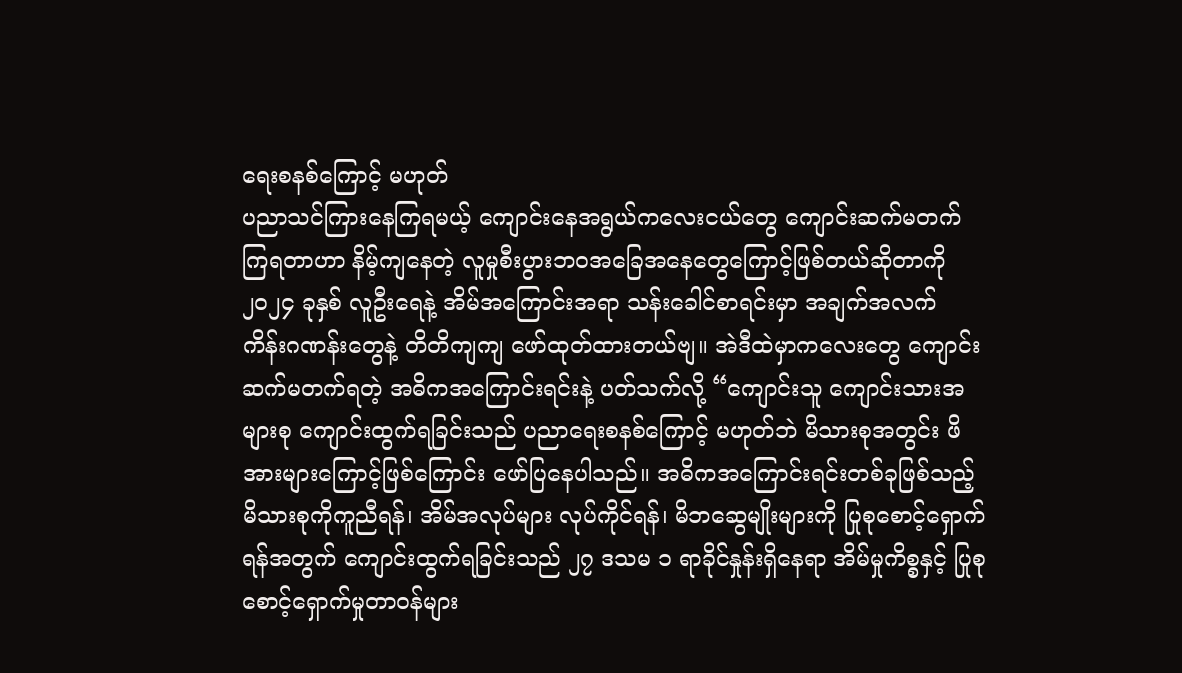ရေးစနစ်ကြောင့် မဟုတ်
ပညာသင်ကြားနေကြရမယ့် ကျောင်းနေအရွယ်ကလေးငယ်တွေ ကျောင်းဆက်မတက်ကြရတာဟာ နိမ့်ကျနေတဲ့ လူမှုစီးပွားဘဝအခြေအနေတွေကြောင့်ဖြစ်တယ်ဆိုတာကို ၂၀၂၄ ခုနှစ် လူဦးရေနဲ့ အိမ်အကြောင်းအရာ သန်းခေါင်စာရင်းမှာ အချက်အလက် ကိန်းဂဏန်းတွေနဲ့ တိတိကျကျ ဖော်ထုတ်ထားတယ်ဗျ။ အဲဒီထဲမှာကလေးတွေ ကျောင်းဆက်မတက်ရတဲ့ အဓိကအကြောင်းရင်းနဲ့ ပတ်သက်လို့ “ကျောင်းသူ ကျောင်းသားအများစု ကျောင်းထွက်ရခြင်းသည် ပညာရေးစနစ်ကြောင့် မဟုတ်ဘဲ မိသားစုအတွင်း ဖိအားများကြောင့်ဖြစ်ကြောင်း ဖော်ပြနေပါသည်။ အဓိကအကြောင်းရင်းတစ်ခုဖြစ်သည့် မိသားစုကိုကူညီရန်၊ အိမ်အလုပ်များ လုပ်ကိုင်ရန်၊ မိဘဆွေမျိုးများကို ပြုစုစောင့်ရှောက်ရန်အတွက် ကျောင်းထွက်ရခြင်းသည် ၂၇ ဒသမ ၁ ရာခိုင်နှုန်းရှိနေရာ အိမ်မှုကိစ္စနှင့် ပြုစုစောင့်ရှောက်မှုတာဝန်များ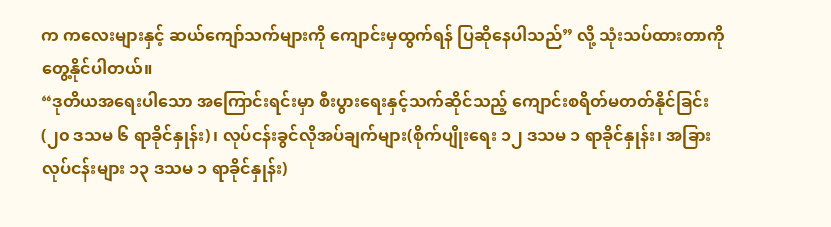က ကလေးများနှင့် ဆယ်ကျော်သက်များကို ကျောင်းမှထွက်ရန် ပြဆိုနေပါသည်” လို့ သုံးသပ်ထားတာကို တွေ့နိုင်ပါတယ်။
“ဒုတိယအရေးပါသော အကြောင်းရင်းမှာ စီးပွားရေးနှင့်သက်ဆိုင်သည့် ကျောင်းစရိတ်မတတ်နိုင်ခြင်း (၂၀ ဒသမ ၆ ရာခိုင်နှုန်း)၊ လုပ်ငန်းခွင်လိုအပ်ချက်များ(စိုက်ပျိုးရေး ၁၂ ဒသမ ၁ ရာခိုင်နှုန်း၊ အခြားလုပ်ငန်းများ ၁၃ ဒသမ ၁ ရာခိုင်နှုန်း)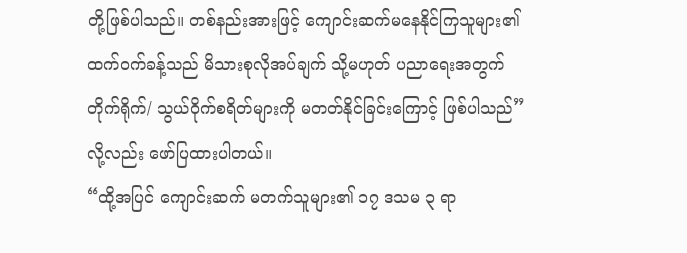တို့ဖြစ်ပါသည်။ တစ်နည်းအားဖြင့် ကျောင်းဆက်မနေနိုင်ကြသူများ၏ ထက်ဝက်ခန့်သည် မိသားစုလိုအပ်ချက် သို့မဟုတ် ပညာရေးအတွက် တိုက်ရိုက်/ သွယ်ဝိုက်စရိတ်များကို မတတ်နိုင်ခြင်းကြောင့် ဖြစ်ပါသည်”လို့လည်း ဖော်ပြထားပါတယ်။
“ထို့အပြင် ကျောင်းဆက် မတက်သူများ၏ ၁၇ ဒသမ ၃ ရာ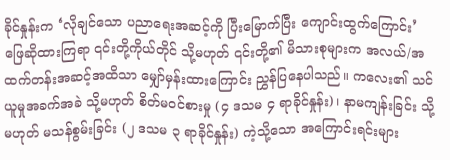ခိုင်နှုန်းက ‘လိုချင်သော ပညာရေးအဆင့်ကို ပြီးမြောက်ပြီး ကျောင်းထွက်ကြောင်း’ ဖြေဆိုထားကြရာ ၎င်းတို့ကိုယ်တိုင် သို့မဟုတ် ၎င်းတို့၏ မိသားစုများက အလယ်/အထက်တန်းအဆင့်အထိသာ မျှော်မှန်းထားကြောင်း ညွှန်ပြနေပါသည်။ ကလေး၏ သင်ယူမှုအခက်အခဲ သို့မဟုတ် စိတ်မဝင်စားမှု (၄ ဒသမ ၄ ရာခိုင်နှုန်း)၊ နာမကျန်းခြင်း သို့မဟုတ် မသန်စွမ်းခြင်း (၂ ဒသမ ၃ ရာခိုင်နှုန်း) ကဲ့သို့သော အကြောင်းရင်းများ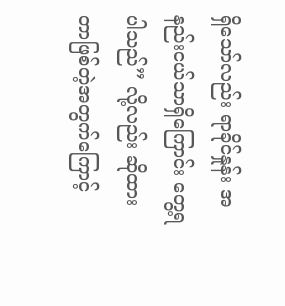ရှိသော်လည်း ရာခိုင်နှုန်း အနည်းငယ်သာရှိကြောင်း တွေ့ရပါသည်” လို့လည်း ဆိုထားတာဖြစ်တဲ့အတွက်ကြောင့်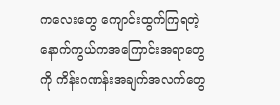ကလေးတွေ ကျောင်းထွက်ကြရတဲ့ နောက်ကွယ်ကအကြောင်းအရာတွေကို ကိန်းဂဏန်းအချက်အလက်တွေ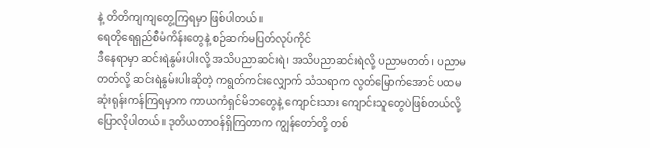နဲ့ တိတိကျကျတွေ့ကြရမှာ ဖြစ်ပါတယ်။
ရေတိုရေရှည်စီမံကိန်းတွေနဲ့ စဉ်ဆက်မပြတ်လုပ်ကိုင်
ဒီနေရာမှာ ဆင်းရဲနွမ်းပါးလို့ အသိပညာဆင်းရဲ၊ အသိပညာဆင်းရဲလို့ ပညာမတတ်၊ ပညာမတတ်လို့ ဆင်းရဲနွမ်းပါးဆိုတဲ့ ကရွတ်ကင်းလျှောက် သံသရာက လွတ်မြောက်အောင် ပထမဆုံးရုန်းကန်ကြရမှာက ကာယကံရှင်မိဘတွေနဲ့ ကျောင်းသား ကျောင်းသူတွေပဲဖြစ်တယ်လို့ ပြောလိုပါတယ်။ ဒုတိယတာဝန်ရှိကြတာက ကျွန်တော်တို့ တစ်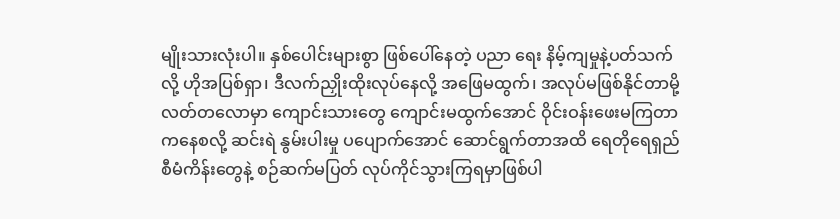မျိုးသားလုံးပါ။ နှစ်ပေါင်းများစွာ ဖြစ်ပေါ်နေတဲ့ ပညာ ရေး နိမ့်ကျမှုနဲ့ပတ်သက်လို့ ဟိုအပြစ်ရှာ၊ ဒီလက်ညှိုးထိုးလုပ်နေလို့ အဖြေမထွက်၊ အလုပ်မဖြစ်နိုင်တာမို့ လတ်တလောမှာ ကျောင်းသားတွေ ကျောင်းမထွက်အောင် ဝိုင်းဝန်းဖေးမကြတာကနေစလို့ ဆင်းရဲ နွမ်းပါးမှု ပပျောက်အောင် ဆောင်ရွက်တာအထိ ရေတိုရေရှည်စီမံကိန်းတွေနဲ့ စဉ်ဆက်မပြတ် လုပ်ကိုင်သွားကြရမှာဖြစ်ပါ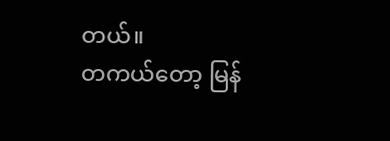တယ်။
တကယ်တော့ မြန်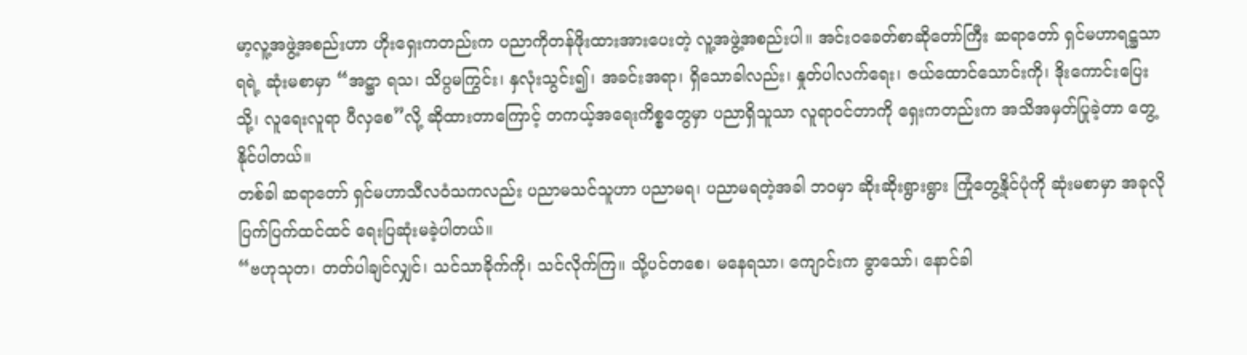မာ့လူ့အဖွဲ့အစည်းဟာ ဟိုးရှေးကတည်းက ပညာကိုတန်ဖိုးထားအားပေးတဲ့ လူ့အဖွဲ့အစည်းပါ။ အင်းဝခေတ်စာဆိုတော်ကြီး ဆရာတော် ရှင်မဟာရဋ္ဌသာရရဲ့ ဆုံးမစာမှာ “အဋ္ဌာ ရသ၊ သိပ္ပမကြွင်း၊ နှလုံးသွင်း၍၊ အခင်းအရာ၊ ရှိသောခါလည်း၊ နှုတ်ပါလက်ရေး၊ ဇယ်ထောင်သောင်းကို၊ ဒိုးကောင်းပြေးသို့၊ လူရေးလူရာ ပီလှစေ”လို့ ဆိုထားတာကြောင့် တကယ့်အရေးကိစ္စတွေမှာ ပညာရှိသူသာ လူရာဝင်တာကို ရှေးကတည်းက အသိအမှတ်ပြုခဲ့တာ တွေ့နိုင်ပါတယ်။
တစ်ခါ ဆရာတော် ရှင်မဟာသီလဝံသကလည်း ပညာမသင်သူဟာ ပညာမရ၊ ပညာမရတဲ့အခါ ဘဝမှာ ဆိုးဆိုးရွားရွား ကြုံတွေ့နိုင်ပုံကို ဆုံးမစာမှာ အခုလို ပြက်ပြက်ထင်ထင် ရေးပြဆုံးမခဲ့ပါတယ်။
“ဗဟုသုတ၊ တတ်ပါချင်လျှင်၊ သင်သာခိုက်ကို၊ သင်လိုက်ကြ။ သို့ပင်တစေ၊ မနေရသာ၊ ကျောင်းက ခွာသော်၊ နောင်ခါ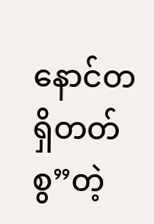နောင်တရှိတတ်စွ”တဲ့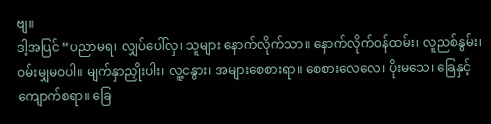ဗျ။
ဒါ့အပြင် “ပညာမရ၊ လျှပ်ပေါ်လှ၊ သူများ နောက်လိုက်သာ။ နောက်လိုက်ဝန်ထမ်း၊ လူညစ်နွမ်း၊ ဝမ်းမျှမဝပါ။ မျက်နှာညှိုးပါး၊ လူ့ငနွား၊ အများစေစားရာ။ စေစားလေလေ၊ ပိုးမသေ၊ ခြေနှင့် ကျောက်စရာ။ ခြေ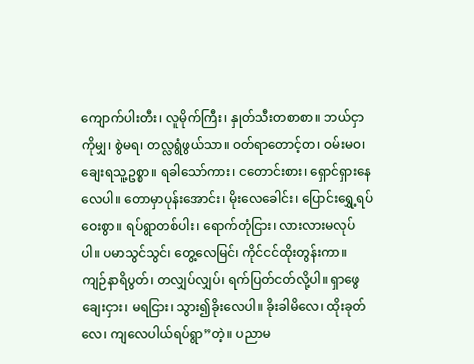ကျောက်ပါးတီး၊ လူမိုက်ကြီး၊ နှုတ်သီးတစာစာ။ ဘယ်ငှာကိုမျှ၊ စွဲမရ၊ တလ္လရွံဖွယ်သာ။ ဝတ်ရာတောင့်တ၊ ဝမ်းမဝ၊ ချေးရသူ့ဥစ္စာ။ ရခါသော်ကား၊ ငတောင်းစား၊ ရှောင်ရှားနေလေပါ။ တောမှာပုန်းအောင်း၊ မိုးလေခေါင်း၊ ပြောင်းရွှေ့ရပ်ဝေးစွာ။ ရပ်ရွာတစ်ပါး၊ ရောက်တုံငြား၊ လားလားမလုပ်ပါ။ ပမာသွင်သွင်၊ တွေ့လေမြင်၊ ကိုင်ငင်ထိုးတွန်းကာ။ ကျဉ်နာရိပွတ်၊ တလျှပ်လျှပ်၊ ရက်ပြတ်ငတ်လို့ပါ။ ရှာဖွေချေးငှား၊ မရငြား၊ သွား၍ခိုးလေပါ။ ခိုးခါမိလေ၊ ထိုးခုတ်လေ၊ ကျလေပါယ်ရပ်ရွာ”တဲ့။ ပညာမ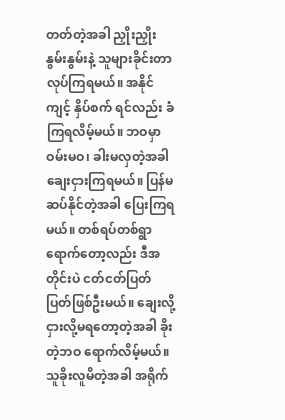တတ်တဲ့အခါ ညှိုးညှိုးနွမ်းနွမ်းနဲ့ သူများခိုင်းတာလုပ်ကြရမယ်။ အနိုင်ကျင့် နှိပ်စက် ရင်လည်း ခံကြရလိမ့်မယ်။ ဘဝမှာ ဝမ်းမဝ၊ ခါးမလှတဲ့အခါ ချေးငှားကြရမယ်။ ပြန်မဆပ်နိုင်တဲ့အခါ ပြေးကြရမယ်။ တစ်ရပ်တစ်ရွာ ရောက်တော့လည်း ဒီအတိုင်းပဲ ငတ်ငတ်ပြတ်ပြတ်ဖြစ်ဦးမယ်။ ချေးလို့ ငှားလို့မရတော့တဲ့အခါ ခိုးတဲ့ဘဝ ရောက်လိမ့်မယ်။ သူခိုးလူမိတဲ့အခါ အရိုက်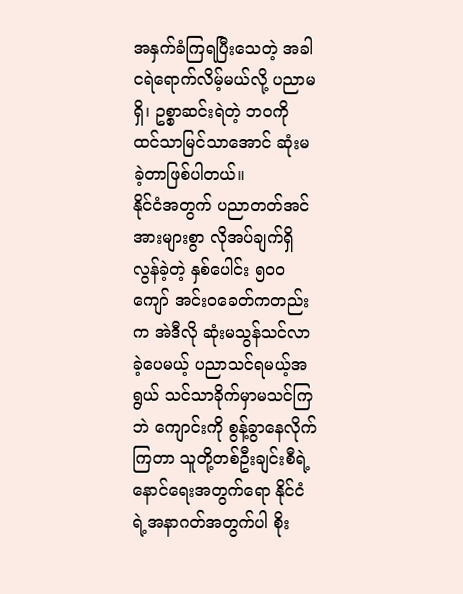အနှက်ခံကြရပြီးသေတဲ့ အခါ ငရဲရောက်လိမ့်မယ်လို့ ပညာမရှိ၊ ဥစ္စာဆင်းရဲတဲ့ ဘဝကို ထင်သာမြင်သာအောင် ဆုံးမခဲ့တာဖြစ်ပါတယ်။
နိုင်ငံအတွက် ပညာတတ်အင်အားများစွာ လိုအပ်ချက်ရှိ
လွန်ခဲ့တဲ့ နှစ်ပေါင်း ၅၀၀ ကျော် အင်းဝခေတ်ကတည်းက အဲဒီလို ဆုံးမသွန်သင်လာခဲ့ပေမယ့် ပညာသင်ရမယ့်အရွယ် သင်သာခိုက်မှာမသင်ကြဘဲ ကျောင်းကို စွန့်ခွာနေလိုက်ကြတာ သူတို့တစ်ဦးချင်းစီရဲ့ နောင်ရေးအတွက်ရော နိုင်ငံရဲ့အနာဂတ်အတွက်ပါ စိုး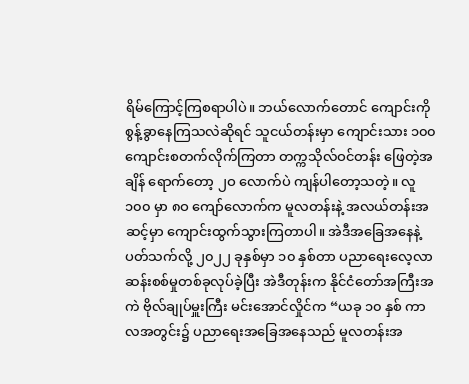ရိမ်ကြောင့်ကြစရာပါပဲ။ ဘယ်လောက်တောင် ကျောင်းကို စွန့်ခွာနေကြသလဲဆိုရင် သူငယ်တန်းမှာ ကျောင်းသား ၁၀၀ ကျောင်းစတက်လိုက်ကြတာ တက္ကသိုလ်ဝင်တန်း ဖြေတဲ့အချိန် ရောက်တော့ ၂ဝ လောက်ပဲ ကျန်ပါတော့သတဲ့။ လူ ၁၀၀ မှာ ၈ဝ ကျော်လောက်က မူလတန်းနဲ့ အလယ်တန်းအဆင့်မှာ ကျောင်းထွက်သွားကြတာပါ။ အဲဒီအခြေအနေနဲ့ ပတ်သက်လို့ ၂၀၂၂ ခုနှစ်မှာ ၁၀ နှစ်တာ ပညာရေးလေ့လာဆန်းစစ်မှုတစ်ခုလုပ်ခဲ့ပြီး အဲဒီတုန်းက နိုင်ငံတော်အကြီးအကဲ ဗိုလ်ချုပ်မှူးကြီး မင်းအောင်လှိုင်က “ယခု ၁၀ နှစ် ကာလအတွင်း၌ ပညာရေးအခြေအနေသည် မူလတန်းအ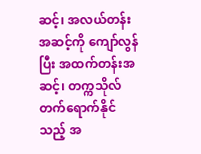ဆင့်၊ အလယ်တန်းအဆင့်ကို ကျော်လွန်ပြီး အထက်တန်းအဆင့်၊ တက္ကသိုလ်တက်ရောက်နိုင်သည့် အ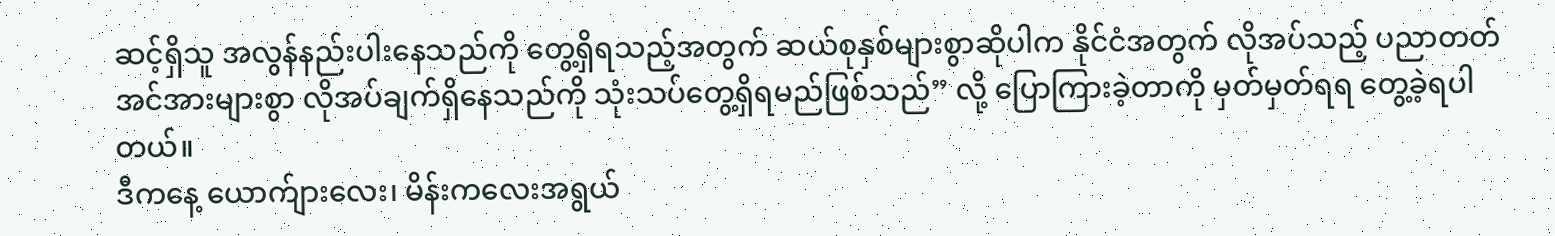ဆင့်ရှိသူ အလွန်နည်းပါးနေသည်ကို တွေ့ရှိရသည့်အတွက် ဆယ်စုနှစ်များစွာဆိုပါက နိုင်ငံအတွက် လိုအပ်သည့် ပညာတတ်အင်အားများစွာ လိုအပ်ချက်ရှိနေသည်ကို သုံးသပ်တွေ့ရှိရမည်ဖြစ်သည်” လို့ ပြောကြားခဲ့တာကို မှတ်မှတ်ရရ တွေ့ခဲ့ရပါတယ်။
ဒီကနေ့ ယောက်ျားလေး၊ မိန်းကလေးအရွယ်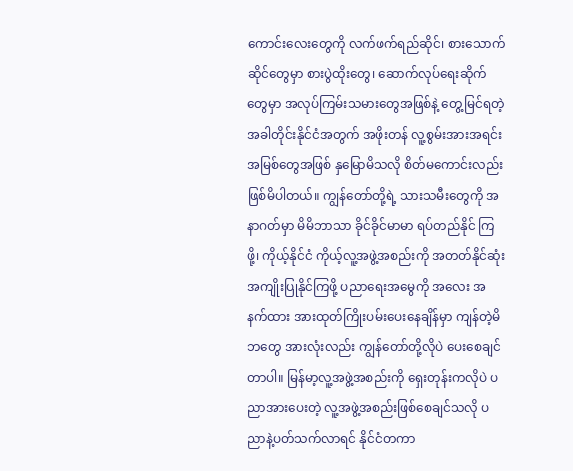ကောင်းလေးတွေကို လက်ဖက်ရည်ဆိုင်၊ စားသောက်ဆိုင်တွေမှာ စားပွဲထိုးတွေ၊ ဆောက်လုပ်ရေးဆိုက်တွေမှာ အလုပ်ကြမ်းသမားတွေအဖြစ်နဲ့ တွေ့မြင်ရတဲ့ အခါတိုင်းနိုင်ငံအတွက် အဖိုးတန် လူ့စွမ်းအားအရင်းအမြစ်တွေအဖြစ် နှမြောမိသလို စိတ်မကောင်းလည်း ဖြစ်မိပါတယ်။ ကျွန်တော်တို့ရဲ့ သားသမီးတွေကို အနာဂတ်မှာ မိမိဘာသာ ခိုင်ခိုင်မာမာ ရပ်တည်နိုင် ကြဖို့၊ ကိုယ့်နိုင်ငံ ကိုယ့်လူ့အဖွဲ့အစည်းကို အတတ်နိုင်ဆုံး အကျိုးပြုနိုင်ကြဖို့ ပညာရေးအမွေကို အလေး အနက်ထား အားထုတ်ကြိုးပမ်းပေးနေချိန်မှာ ကျန်တဲ့မိဘတွေ အားလုံးလည်း ကျွန်တော်တို့လိုပဲ ပေးစေချင်တာပါ။ မြန်မာ့လူ့အဖွဲ့အစည်းကို ရှေးတုန်းကလိုပဲ ပညာအားပေးတဲ့ လူ့အဖွဲ့အစည်းဖြစ်စေချင်သလို ပညာနဲ့ပတ်သက်လာရင် နိုင်ငံတကာ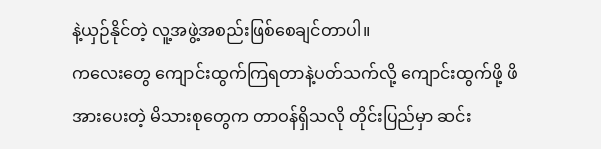နဲ့ယှဉ်နိုင်တဲ့ လူ့အဖွဲ့အစည်းဖြစ်စေချင်တာပါ။
ကလေးတွေ ကျောင်းထွက်ကြရတာနဲ့ပတ်သက်လို့ ကျောင်းထွက်ဖို့ ဖိအားပေးတဲ့ မိသားစုတွေက တာဝန်ရှိသလို တိုင်းပြည်မှာ ဆင်း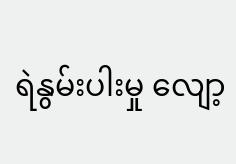ရဲနွမ်းပါးမှု လျော့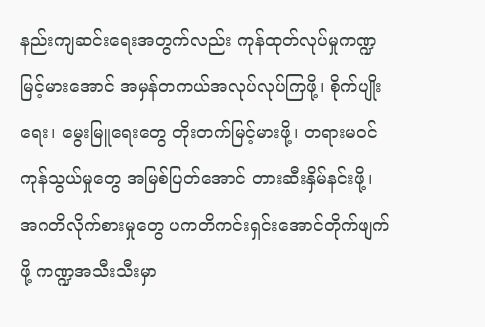နည်းကျဆင်းရေးအတွက်လည်း ကုန်ထုတ်လုပ်မှုကဏ္ဍ မြင့်မားအောင် အမှန်တကယ်အလုပ်လုပ်ကြဖို့၊ စိုက်ပျိုးရေး၊ မွေးမြူရေးတွေ တိုးတက်မြင့်မားဖို့၊ တရားမဝင်ကုန်သွယ်မှုတွေ အမြစ်ပြတ်အောင် တားဆီးနှိမ်နင်းဖို့၊ အဂတိလိုက်စားမှုတွေ ပကတိကင်းရှင်းအောင်တိုက်ဖျက်ဖို့ ကဏ္ဍအသီးသီးမှာ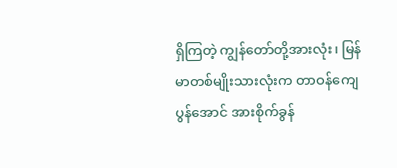ရှိကြတဲ့ ကျွန်တော်တို့အားလုံး၊ မြန်မာတစ်မျိုးသားလုံးက တာဝန်ကျေပွန်အောင် အားစိုက်ခွန်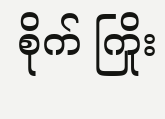စိုက် ကြိုး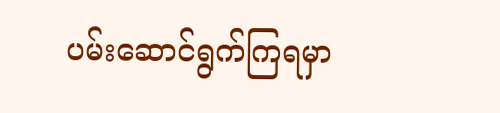ပမ်းဆောင်ရွက်ကြရမှာ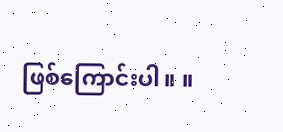ဖြစ်ကြောင်းပါ။ ။